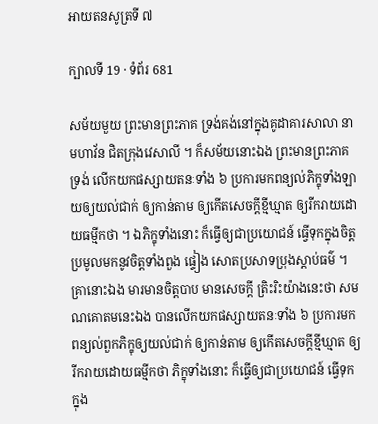អាយតនសូត្រទី ៧

ក្បាលទី 19 · ទំព័រ 681

សម័យមួយ ព្រះមានព្រះភាគ ទ្រង់គង់នៅក្នុងគូដាគារសាលា នាមហាវ័ន ជិតក្រុងវេសាលី ។ ក៏សម័យនោះឯង ព្រះមានព្រះភាគ ទ្រង់ លើកយកផស្សាយតនៈទាំង ៦ ប្រការមកពន្យល់ភិក្ខុទាំងឡាយឲ្យយល់ជាក់ ឲ្យកាន់តាម ឲ្យកើតសេចក្តីខ្មីឃ្មាត ឲ្យរីករាយដោយធម្មីកថា ។ ឯភិក្ខុទាំងនោះ ក៏ធ្វើឲ្យជាប្រយោជន៍ ធ្វើទុកក្នុងចិត្ត ប្រមូលមកនូវចិត្តទាំងពួង ផ្ទៀង សោតប្រសាទប្រុងស្តាប់ធម៌ ។ គ្រានោះឯង មារមានចិត្តបាប មានសេចក្តី ត្រិះរិះយ៉ាងនេះថា សមណគោតមនេះឯង បានលើកយកផស្សាយតនៈទាំង ៦ ប្រការមកពន្យល់ពួកភិក្ខុឲ្យយល់ជាក់ ឲ្យកាន់តាម ឲ្យកើតសេចក្តីខ្មីឃ្មាត ឲ្យរីករាយដោយធម្មីកថា ភិក្ខុទាំងនោះ ក៏ធ្វើឲ្យជាប្រយោជន៍ ធ្វើទុកក្នុង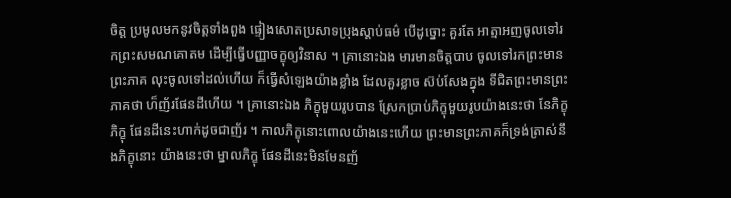ចិត្ត ប្រមូលមកនូវចិត្តទាំងពួង ផ្ទៀងសោតប្រសាទប្រុងស្តាប់ធម៌ បើដូច្នោះ គួរតែ អាត្មាអញចូលទៅរកព្រះសមណគោតម ដើម្បីធ្វើបញ្ញាចក្ខុឲ្យវិនាស ។ គ្រានោះឯង មារមានចិត្តបាប ចូលទៅរកព្រះមានព្រះភាគ លុះចូលទៅដល់ហើយ ក៏ធ្វើសំឡេងយ៉ាងខ្លាំង ដែលគួរខ្លាច ស៊ប់សែងក្នុង ទីជិតព្រះមានព្រះភាគថា ហ៏ញ័រផែនដីហើយ ។ គ្រានោះឯង ភិក្ខុមួយរូបបាន ស្រែកប្រាប់ភិក្ខុមួយរូបយ៉ាងនេះថា នែភិក្ខុ ភិក្ខុ ផែនដីនេះហាក់ដូចជាញ័រ ។ កាលភិក្ខុនោះពោលយ៉ាងនេះហើយ ព្រះមានព្រះភាគក៏ទ្រង់ត្រាស់នឹងភិក្ខុនោះ យ៉ាងនេះថា ម្នាលភិក្ខុ ផែនដីនេះមិនមែនញ័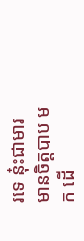រទេ នុ៎ះជាមារមានចិត្តបាប មក ដើ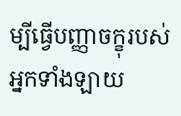ម្បីធ្វើបញ្ញាចក្ខុរបស់អ្នកទាំងឡាយ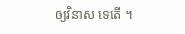ឲ្យវិនាស ទេតើ ។